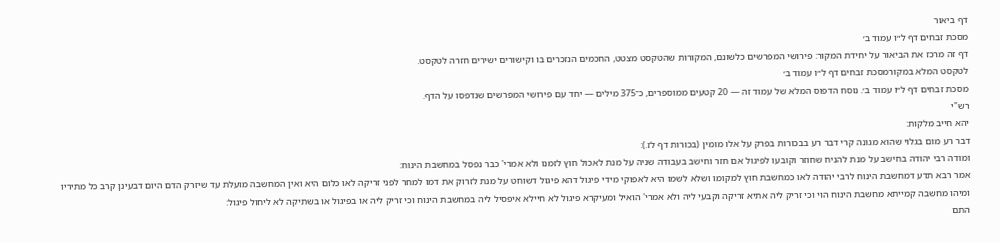דף ביאור
מסכת זבחים דף ל״ו עמוד ב׳
דף זה מרכז את הביאור על יחידת המקור: פירושי המפרשים כלשונם, המקורות שהטקסט מצטט, החכמים הנזכרים בו וקישורים ישירים חזרה לטקסט.
לטקסט המלא במקורמסכת זבחים דף ל״ו עמוד ב׳
מסכת זבחים דף ל״ו עמוד ב׳. נוסח הדפוס המלא של עמוד זה — 20 קטעים ממוספרים, כ־375 מילים — יחד עם פירושי המפרשים שנדפסו על הדף.
רש"י
יהא חייב מלקות:
דבר רע מום בגלוי שהוא מגונה קרי דבר רע בבכורות בפרק על אלו מומין (בכורות דף לז.):
ומודה רבי יהודה בחישב על מנת להניח שחוזר וקובעו לפיגול אם חזר וחישב בעבודה שניה על מנת לאכול חוץ לזמנו ולא אמרי' כבר נפסל במחשבת הינוח:
אמר רבא תדע דמחשבת הינוח לרבי יהודה לאו כמחשבת חוץ למקומו ושלא לשמו היא לאפוקי מידי פיגול דהא פיגול דשוחט על מנת לזרוק את דמו למחר לפני זריקה לאו כלום היא ואין המחשבה מועלת עד שיזרק הדם היום דבעינן קרב כל מתיריו ומיהו מחשבה קמייתא מחשבת הינוח הוי וכי זריק ליה אתיא זריקה וקבעי ליה ולא אמרי' הואיל ומעיקרא פיגול לא חיילא איפסיל ליה במחשבת הינוח וכי זריק ליה או בפיגול או בשתיקה לא ליחול פיגול:
התם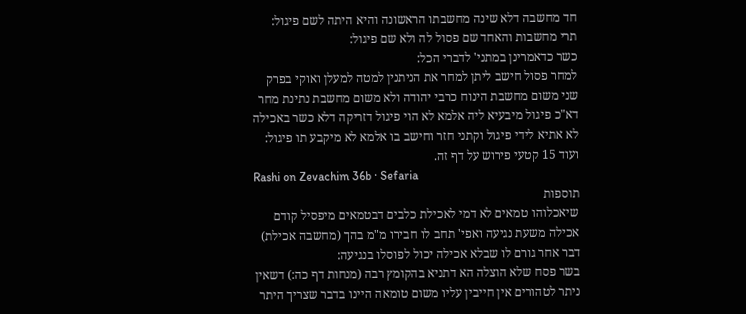חד מחשבה דלא שינה מחשבתו הראשונה והיא היתה לשם פיגול:
תרי מחשבות והאחד שם פסול לה ולא שם פיגול:
כשר כדאמרינן במתני' לדברי הכל:
למחר פסול חישב ליתן למחר את הניתנין למטה למעלן ואוקי בפרק שני משום מחשבת הינוח כרבי יהודה ולא משום מחשבת נתינת מחר דא"כ פיגול מיבעיא ליה אלמא לא הוי פיגול דזריקה דלא כשר באכילה לא אתיא לידי פיגול וקתני חזר וחישב בו אלמא לא מיקבע תו פיגול:
ועוד 15 קטעי פירוש על דף זה.
Rashi on Zevachim 36b · Sefaria
תוספות
שיאכלוהו טמאים לא דמי לאכילת כלבים דבטמאים מיפסיל קודם אכילה משעת נגיעה ואפי' תחב לו חבירו מ"מ בהך (מחשבה אכילת) דבר אחר גורם לו שבלא אכילה יכול לפוסלו בנגיעה:
בשר פסח שלא הוצלה הא דתניא בהקומץ רבה (מנחות דף כה:) דשאין ניתר לטהורים אין חייבין עליו משום טומאה היינו בדבר שצריך היתר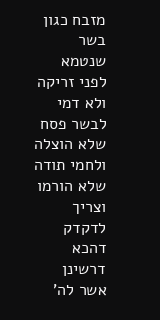מזבח כגון בשר שנטמא לפני זריקה ולא דמי לבשר פסח שלא הוצלה ולחמי תודה שלא הורמו וצריך לדקדק דהכא דרשינן אשר לה'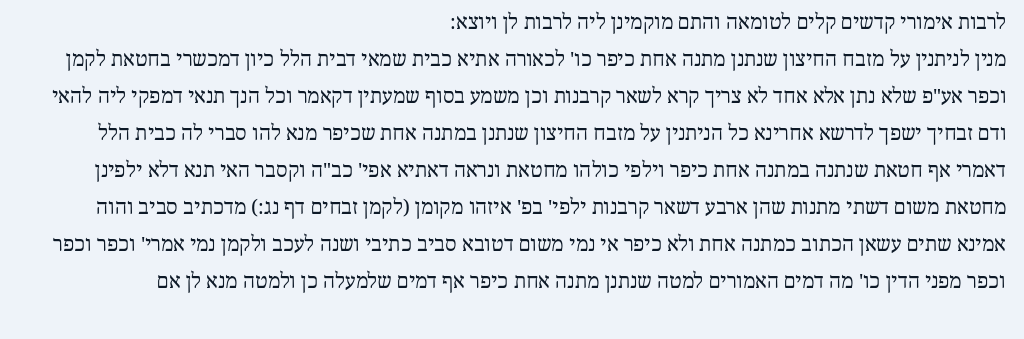לרבות אימורי קדשים קלים לטומאה והתם מוקמינן ליה לרבות לן ויוצא:
מנין לניתנין על מזבח החיצון שנתנן מתנה אחת כיפר כו' לכאורה אתיא כבית שמאי דבית הלל כיון דמכשרי בחטאת לקמן וכפר אע"פ שלא נתן אלא אחד לא צריך קרא לשאר קרבנות וכן משמע בסוף שמעתין דקאמר וכל הנך תנאי דמפקי ליה להאי ודם זבחיך ישפך לדרשא אחרינא כל הניתנין על מזבח החיצון שנתנן במתנה אחת שכיפר מנא להו סברי לה כבית הלל דאמרי אף חטאת שנתנה במתנה אחת כיפר וילפי כולהו מחטאת ונראה דאתיא אפי' כב"ה וקסבר האי תנא דלא ילפינן מחטאת משום דשתי מתנות שהן ארבע דשאר קרבנות ילפי' בפ' איזהו מקומן (לקמן זבחים דף נג:) מדכתיב סביב והוה אמינא שתים עשאן הכתוב כמתנה אחת ולא כיפר אי נמי משום דטובא סביב כתיבי ושנה לעכב ולקמן נמי אמרי' וכפר וכפר וכפר מפני הדין כו' מה דמים האמורים למטה שנתנן מתנה אחת כיפר אף דמים שלמעלה כן ולמטה מנא לן אם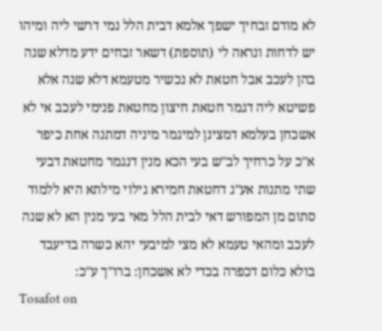לא מודם זבחיך ישפך אלמא דבית הלל נמי דרשי ליה ומיהו יש לדחות ונראה לי (תוספת) דשאר זבחים ידע מדלא שנה בהן לעכב אבל חטאת לא נכשיר מטעמא דלא שנה אלא פשיטא ליה דגמר חטאת חיצון מחטאת פנימי לעכב אי לא אשכחן בעלמא דמצינן למיגמר מיניה דמתנה אחת כיפר א"כ על כרחיך לב"ש בעי הכא מנין דנגמר מחטאת דבעי שתי מתנות אע"ג דחטאת חמירא גילוי מילתא היא ללמוד סתום מן המפורש דאי לבית הלל מאי בעי מנין הא לא שנה לעכב ומהאי טעמא לא מצי למיבעי יהא כשרה בדיעבד בולא כלום דכפרה בכדי לא אשכחן: ברו"ך ע"כ:
Tosafot on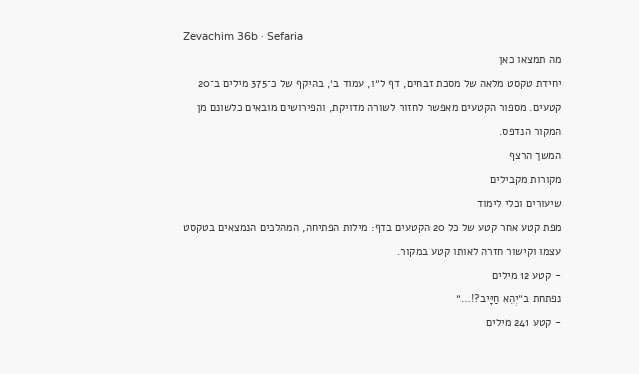Zevachim 36b · Sefaria
מה תמצאו כאן
יחידת טקסט מלאה של מסכת זבחים, דף ל״ו, עמוד ב׳, בהיקף של כ־375 מילים ב־20 קטעים. מספור הקטעים מאפשר לחזור לשורה מדויקת, והפירושים מובאים כלשונם מן המקור הנדפס.
המשך הרצף
מקורות מקבילים
שיעורים וכלי לימוד
מפת קטע אחר קטע של כל 20 הקטעים בדף: מילות הפתיחה, המהלכים הנמצאים בטקסט עצמו וקישור חזרה לאותו קטע במקור.
- קטע 12 מילים
נפתחת ב״יְהֵא חַיָּיב?!…״
- קטע 241 מילים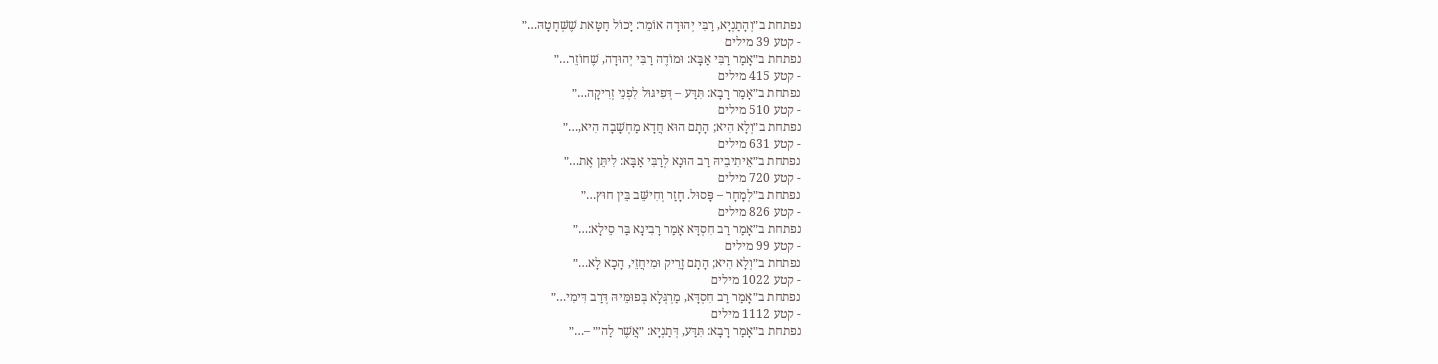נפתחת ב״וְהָתַנְיָא, רַבִּי יְהוּדָה אוֹמֵר: יָכוֹל חַטָּאת שֶׁשְּׁחָטָהּ…״
- קטע 39 מילים
נפתחת ב״אָמַר רַבִּי אַבָּא: וּמוֹדֶה רַבִּי יְהוּדָה, שֶׁחוֹזֵר…״
- קטע 415 מילים
נפתחת ב״אָמַר רָבָא: תִּדַּע – דְּפִיגּוּל לִפְנֵי זְרִיקָה…״
- קטע 510 מילים
נפתחת ב״וְלָא הִיא; הָתָם הוּא חֲדָא מַחְשָׁבָה הִיא,…״
- קטע 631 מילים
נפתחת ב״אֵיתִיבֵיהּ רַב הוּנָא לְרַבִּי אַבָּא: לִיתֵּן אֶת…״
- קטע 720 מילים
נפתחת ב״לְמָחָר – פָּסוּל. חָזַר וְחִישֵּׁב בֵּין חוּץ…״
- קטע 826 מילים
נפתחת ב״אָמַר רַב חִסְדָּא אָמַר רָבִינָא בַּר סֵילָא:…״
- קטע 99 מילים
נפתחת ב״וְלָא הִיא; הָתָם זָרֵיק וּמִיחֲזֵי, הָכָא לָא…״
- קטע 1022 מילים
נפתחת ב״אָמַר רַב חִסְדָּא, מַרְגְּלָא בְּפוּמֵּיהּ דְּרַב דִּימִי…״
- קטע 1112 מילים
נפתחת ב״אָמַר רָבָא: תִּדַּע, דְּתַנְיָא: ״אֲשֶׁר לַה׳״ –…״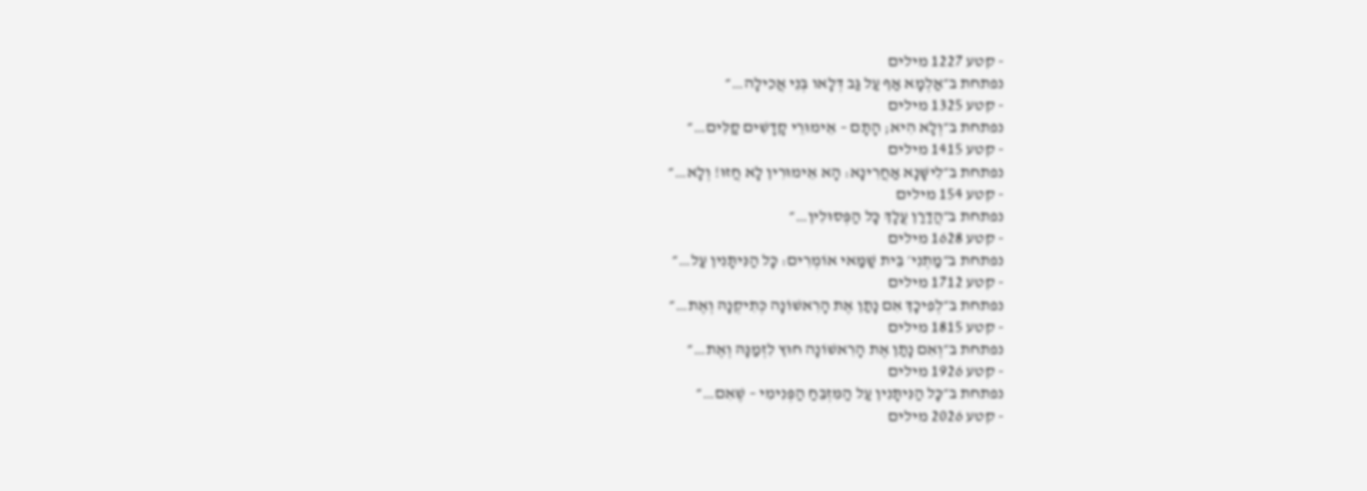- קטע 1227 מילים
נפתחת ב״אַלְמָא אַף עַל גַּב דְּלָאו בְּנֵי אֲכִילָה…״
- קטע 1325 מילים
נפתחת ב״וְלָא הִיא; הָתָם – אֵימוּרֵי קָדָשִׁים קַלִּים…״
- קטע 1415 מילים
נפתחת ב״לִישָּׁנָא אַחֲרִינָא: הָא אֵימוּרִין לָא חֲזוּ! וְלָא…״
- קטע 154 מילים
נפתחת ב״הֲדַרַן עֲלָךְ כׇּל הַפְּסוּלִין…״
- קטע 1628 מילים
נפתחת ב״מַתְנִי׳ בֵּית שַׁמַּאי אוֹמְרִים: כׇּל הַנִּיתָּנִין עַל…״
- קטע 1712 מילים
נפתחת ב״לְפִיכָךְ אִם נָתַן אֶת הָרִאשׁוֹנָה כְּתִיקְנָהּ וְאֶת…״
- קטע 1815 מילים
נפתחת ב״וְאִם נָתַן אֶת הָרִאשׁוֹנָה חוּץ לִזְמַנָּהּ וְאֶת…״
- קטע 1926 מילים
נפתחת ב״כׇּל הַנִּיתָּנִין עַל הַמִּזְבֵּחַ הַפְּנִימִי – שֶׁאִם…״
- קטע 2026 מילים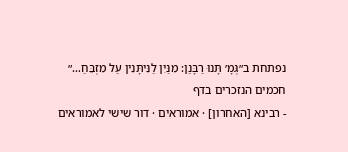נפתחת ב״גְּמָ׳ תָּנוּ רַבָּנַן: מִנַּיִן לַנִּיתָּנִין עַל מִזְבֵּחַ…״
חכמים הנזכרים בדף
- רבינא [האחרון] · אמוראים · דור שישי לאמוראים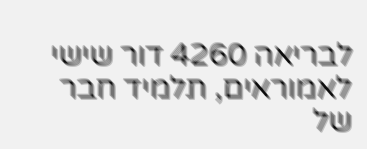לבריאה 4260 דור שישי לאמוראים, תלמיד חבר של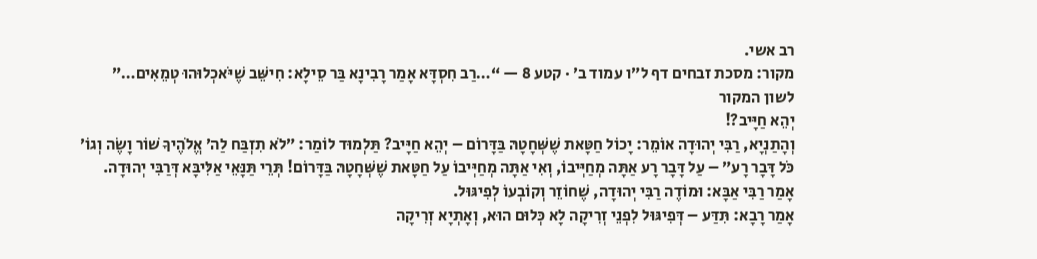רב אשי.
מקור: מסכת זבחים דף ל״ו עמוד ב׳ · קטע 8 — “…רַב חִסְדָּא אָמַר רָבִינָא בַּר סֵילָא: חִישֵּׁב שֶׁיֹּאכְלוּהוּ טְמֵאִים…”
לשון המקור
יְהֵא חַיָּיב?!
וְהָתַנְיָא, רַבִּי יְהוּדָה אוֹמֵר: יָכוֹל חַטָּאת שֶׁשְּׁחָטָהּ בַּדָּרוֹם – יְהֵא חַיָּיב? תַּלְמוּד לוֹמַר: ״לֹא תִזְבַּח לַה׳ אֱלֹהֶיךָ שׁוֹר וָשֶׂה וְגוֹ׳ כֹּל דָּבָר רָע״ – עַל דָּבָר רָע אַתָּה מְחַיְּיבוֹ, וְאִי אַתָּה מְחַיְּיבוֹ עַל חַטָּאת שֶׁשְּׁחָטָהּ בַּדָּרוֹם! תְּרֵי תַּנָּאֵי אַלִּיבָּא דְּרַבִּי יְהוּדָה.
אָמַר רַבִּי אַבָּא: וּמוֹדֶה רַבִּי יְהוּדָה, שֶׁחוֹזֵר וְקוֹבְעוֹ לְפִיגּוּל.
אָמַר רָבָא: תִּדַּע – דְּפִיגּוּל לִפְנֵי זְרִיקָה לָא כְּלוּם הוּא, וְאָתְיָא זְרִיקָה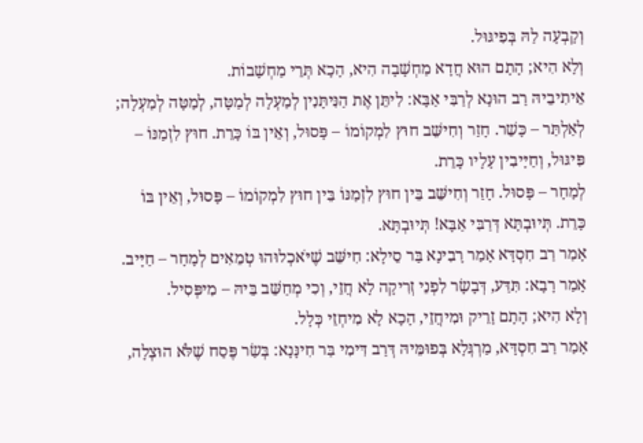וְקָבְעָה לַהּ בְּפִיגּוּל.
וְלָא הִיא; הָתָם הוּא חֲדָא מַחְשָׁבָה הִיא, הָכָא תְּרֵי מַחְשָׁבוֹת.
אֵיתִיבֵיהּ רַב הוּנָא לְרַבִּי אַבָּא: לִיתֵּן אֶת הַנִּיתָּנִין לְמַעְלָה לְמַטָּה, לְמַטָּה לְמַעְלָה; לְאַלְתַּר – כָּשֵׁר. חָזַר וְחִישֵּׁב חוּץ לִמְקוֹמוֹ – פָּסוּל, וְאֵין בּוֹ כָּרֵת. חוּץ לִזְמַנּוֹ – פִּיגּוּל, וְחַיָּיבִין עָלָיו כָּרֵת.
לְמָחָר – פָּסוּל. חָזַר וְחִישֵּׁב בֵּין חוּץ לִזְמַנּוֹ בֵּין חוּץ לִמְקוֹמוֹ – פָּסוּל, וְאֵין בּוֹ כָּרֵת. תְּיוּבְתָּא דְּרַבִּי אַבָּא! תְּיוּבְתָּא.
אָמַר רַב חִסְדָּא אָמַר רָבִינָא בַּר סֵילָא: חִישֵּׁב שֶׁיֹּאכְלוּהוּ טְמֵאִים לְמָחָר – חַיָּיב. אָמַר רָבָא: תִּדַּע, דְּבָשָׂר לִפְנֵי זְרִיקָה לָא חֲזֵי, וְכִי מְחַשֵּׁב בֵּיהּ – מִיפְּסִיל.
וְלָא הִיא; הָתָם זָרֵיק וּמִיחֲזֵי, הָכָא לָא מִיחְזֵי כְּלָל.
אָמַר רַב חִסְדָּא, מַרְגְּלָא בְּפוּמֵּיהּ דְּרַב דִּימִי בַּר חִינָּנָא: בְּשַׂר פֶּסַח שֶׁלֹּא הוּצְלָה,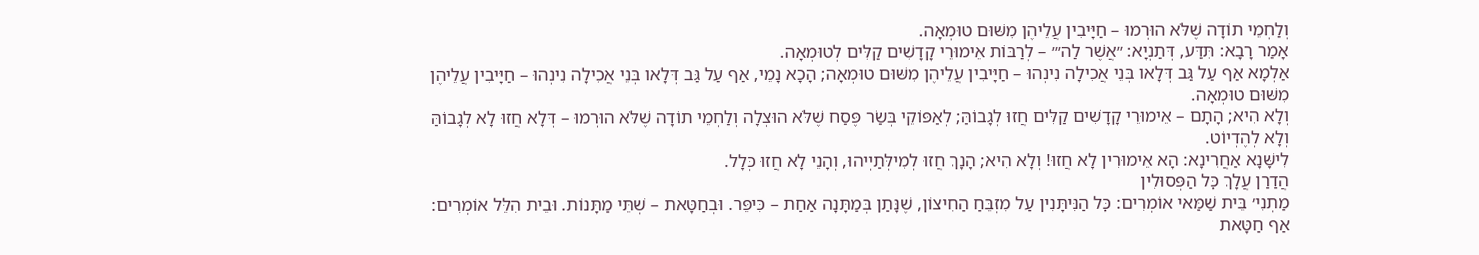וְלַחְמֵי תוֹדָה שֶׁלֹּא הוּרְמוּ – חַיָּיבִין עֲלֵיהֶן מִשּׁוּם טוּמְאָה.
אָמַר רָבָא: תִּדַּע, דְּתַנְיָא: ״אֲשֶׁר לַה׳״ – לְרַבּוֹת אֵימוּרֵי קָדָשִׁים קַלִּים לְטוּמְאָה.
אַלְמָא אַף עַל גַּב דְּלָאו בְּנֵי אֲכִילָה נִינְהוּ – חַיָּיבִין עֲלֵיהֶן מִשּׁוּם טוּמְאָה; הָכָא נָמֵי, אַף עַל גַּב דְּלָאו בְּנֵי אֲכִילָה נִינְהוּ – חַיָּיבִין עֲלֵיהֶן מִשּׁוּם טוּמְאָה.
וְלָא הִיא; הָתָם – אֵימוּרֵי קָדָשִׁים קַלִּים חֲזוּ לְגָבוֹהַּ; לְאַפּוֹקֵי בְּשַׂר פֶּסַח שֶׁלֹּא הוּצְלָה וְלַחְמֵי תוֹדָה שֶׁלֹּא הוּרְמוּ – דְּלָא חֲזוּ לָא לְגָבוֹהַּ וְלָא לְהֶדְיוֹט.
לִישָּׁנָא אַחֲרִינָא: הָא אֵימוּרִין לָא חֲזוּ! וְלָא הִיא; הָנָךְ חֲזוּ לְמִילְּתַיְיהוּ, וְהָנֵי לָא חֲזוּ כְּלָל.
הֲדַרַן עֲלָךְ כׇּל הַפְּסוּלִין
מַתְנִי׳ בֵּית שַׁמַּאי אוֹמְרִים: כׇּל הַנִּיתָּנִין עַל מִזְבֵּחַ הַחִיצוֹן, שֶׁנָּתַן בְּמַתָּנָה אַחַת – כִּיפֵּר. וּבְחַטָּאת – שְׁתֵּי מַתָּנוֹת. וּבֵית הִלֵּל אוֹמְרִים: אַף חַטָּאת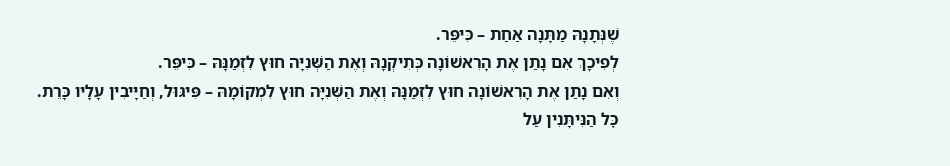שֶׁנְּתָנָהּ מַתָּנָה אַחַת – כִּיפֵּר.
לְפִיכָךְ אִם נָתַן אֶת הָרִאשׁוֹנָה כְּתִיקְנָהּ וְאֶת הַשְּׁנִיָּה חוּץ לִזְמַנָּהּ – כִּיפֵּר.
וְאִם נָתַן אֶת הָרִאשׁוֹנָה חוּץ לִזְמַנָּהּ וְאֶת הַשְּׁנִיָּה חוּץ לִמְקוֹמָהּ – פִּיגּוּל, וְחַיָּיבִין עָלָיו כָּרֵת.
כׇּל הַנִּיתָּנִין עַל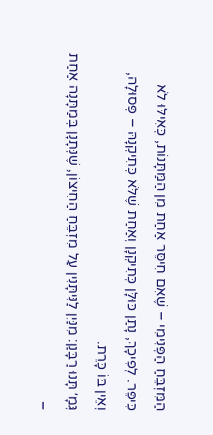הַמִּזְבֵּחַ הַפְּנִימִי – שֶׁאִם חִיסֵּר אַחַת מִן הַמַּתָּנוֹת, כְּאִילּוּ לֹא כִּיפֵּר. לְפִיכָךְ, נָתַן כּוּלָּן כְּתִיקְנָן וְאַחַת שֶׁלֹּא כְּתִיקְנָהּ – פְּסוּלָה, וְאֵין בּוֹ כָּרֵת.
גְּמָ׳ תָּנוּ רַבָּנַן: מִנַּיִן לַנִּיתָּנִין עַל מִזְבֵּחַ הַחִיצוֹן, שֶׁנְּתָנָן בְּמַתָּנָה אַחַת –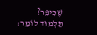שֶׁכִּיפֵּר? תַּלְמוּד לוֹמַר: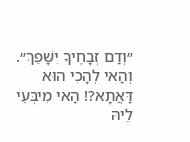״וְדַם זְבָחֶיךָ יִשָּׁפֵךְ״. וְהַאי לְהָכִי הוּא דַּאֲתָא?! הַאי מִיבְּעֵי לֵיהּ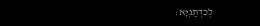לְכִדְתַנְיָא: